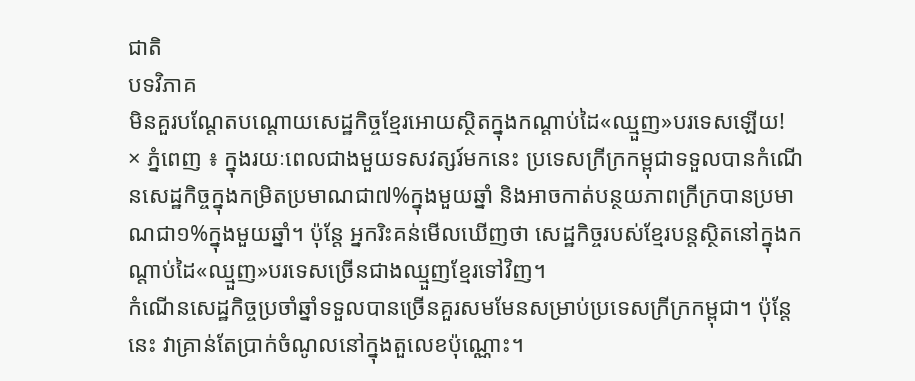ជាតិ
បទវិភាគ
មិនគួរបណ្តែតបណ្តោយសេដ្ឋកិច្ចខ្មែរអោយស្ថិតក្នុងកណ្តាប់ដៃ«ឈ្មួញ»បរទេសឡើយ!
× ភ្នំពេញ ៖ ក្នុងរយៈពេលជាងមួយទសវត្សរ៍មកនេះ ប្រទេសក្រីក្រកម្ពុជាទទួលបានកំណើនសេដ្ឋកិច្ចក្នុងកម្រិតប្រមាណជា៧%ក្នុងមួយឆ្នាំ និងអាចកាត់បន្ថយភាពក្រីក្របានប្រមាណជា១%ក្នុងមួយឆ្នាំ។ ប៉ុន្តែ អ្នករិះគន់មើលឃើញថា សេដ្ឋកិច្ចរបស់ខ្មែរបន្តស្ថិតនៅក្នុងកណ្តាប់ដៃ«ឈ្មួញ»បរទេសច្រើនជាងឈ្មួញខ្មែរទៅវិញ។
កំណើនសេដ្ឋកិច្ចប្រចាំឆ្នាំទទួលបានច្រើនគួរសមមែនសម្រាប់ប្រទេសក្រីក្រកម្ពុជា។ ប៉ុន្តែនេះ វាគ្រាន់តែប្រាក់ចំណូលនៅក្នុងតួលេខប៉ុណ្ណោះ។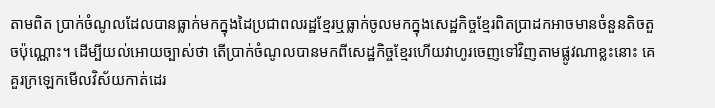តាមពិត ប្រាក់ចំណូលដែលបានធ្លាក់មកក្នុងដៃប្រជាពលរដ្ឋខ្មែរឬធ្លាក់ចូលមកក្នុងសេដ្ឋកិច្ចខ្មែរពិតប្រាដកអាចមានចំនួនតិចតួចប៉ុណ្ណោះ។ ដើម្បីយល់អោយច្បាស់ថា តើប្រាក់ចំណូលបានមកពីសេដ្ឋកិច្ចខ្មែរហើយវាហូរចេញទៅវិញតាមផ្លូវណាខ្លះនោះ គេគួរក្រឡេកមើលវិស័យកាត់ដេរ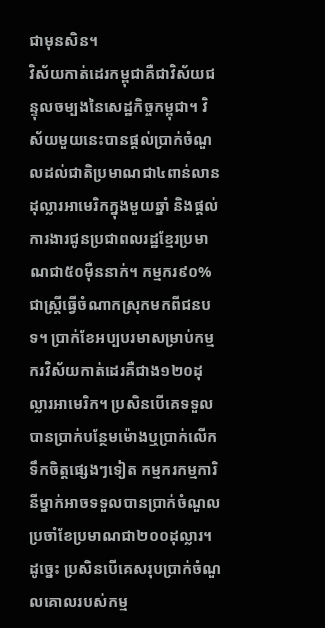ជាមុនសិន។
វិស័យកាត់ដេរកម្ពុជាគឺជាវិស័យជន្ទុលចម្បងនៃសេដ្ឋកិច្ចកម្ពុជា។ វិស័យមួយនេះបានផ្តល់ប្រាក់ចំណួលដល់ជាតិប្រមាណជា៤ពាន់លានដុល្លារអាមេរិកក្នុងមួយឆ្នាំ និងផ្តល់ការងារជូនប្រជាពលរដ្ឋខ្មែរប្រមាណជា៥០ម៉ឺននាក់។ កម្មករ៩០%ជាស្ត្រីធ្វើចំណាកស្រុកមកពីជនបទ។ ប្រាក់ខែអប្បបរមាសម្រាប់កម្មករវិស័យកាត់ដេរគឺជាង១២០ដុល្លារអាមេរិក។ ប្រសិនបើគេទទួលបានប្រាក់បន្ថែមម៉ោងឬប្រាក់លើកទឹកចិត្តផ្សេងៗទៀត កម្មករកម្មការិនីម្នាក់អាចទទួលបានប្រាក់ចំណួលប្រចាំខែប្រមាណជា២០០ដុល្លារ។ ដូច្នេះ ប្រសិនបើគេសរុបប្រាក់ចំណួលគោលរបស់កម្ម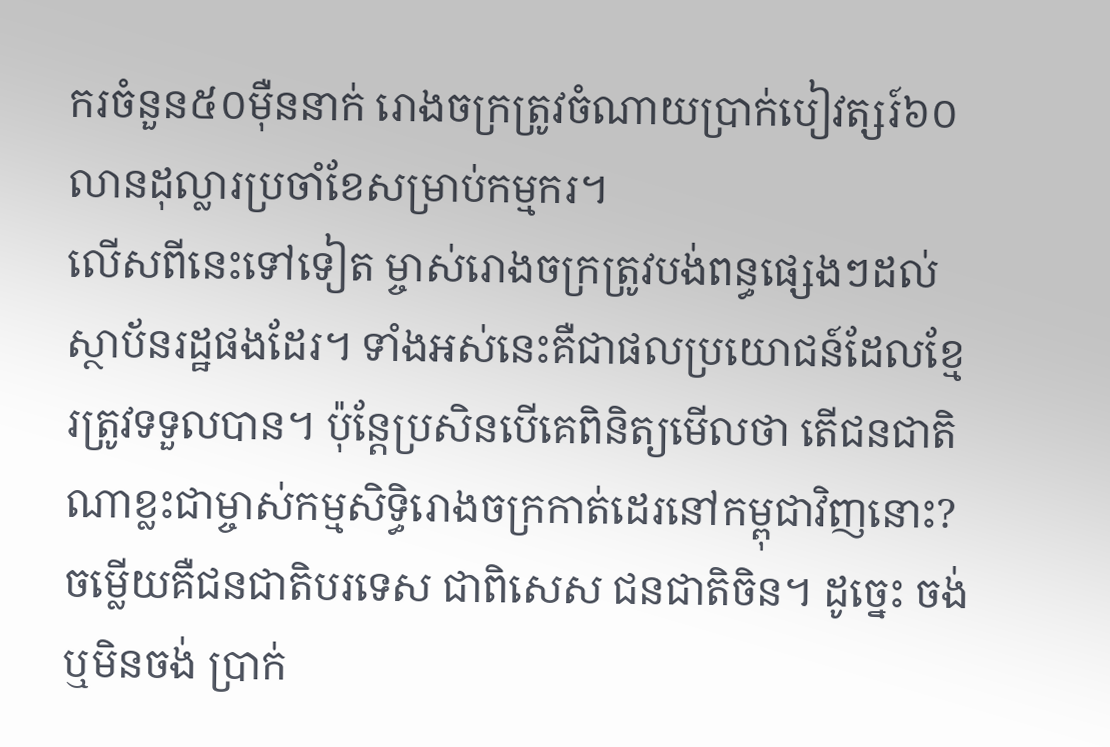ករចំនួន៥០ម៉ឺននាក់ រោងចក្រត្រូវចំណាយប្រាក់បៀវត្សរ៍៦០លានដុល្លារប្រចាំខែសម្រាប់កម្មករ។
លើសពីនេះទៅទៀត ម្ចាស់រោងចក្រត្រូវបង់ពន្ធផ្សេងៗដល់ស្ថាប័នរដ្ឋផងដែរ។ ទាំងអស់នេះគឺជាផលប្រយោជន៍ដែលខ្មែរត្រូវទទួលបាន។ ប៉ុន្តែប្រសិនបើគេពិនិត្យមើលថា តើជនជាតិណាខ្លះជាម្ចាស់កម្មសិទ្ធិរោងចក្រកាត់ដេរនៅកម្ពុជាវិញនោះ? ចម្លើយគឺជនជាតិបរទេស ជាពិសេស ជនជាតិចិន។ ដូច្នេះ ចង់ឬមិនចង់ ប្រាក់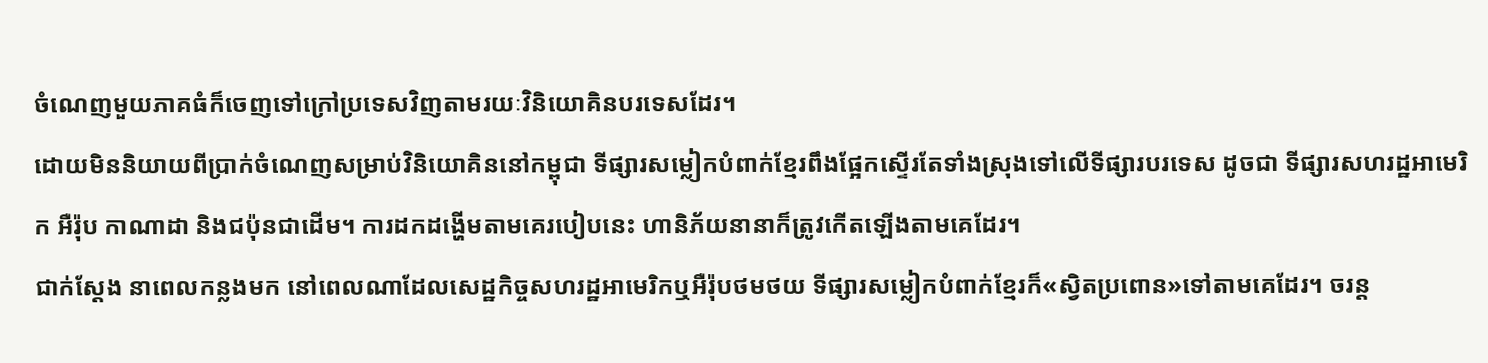ចំណេញមួយភាគធំក៏ចេញទៅក្រៅប្រទេសវិញតាមរយៈវិនិយោគិនបរទេសដែរ។
ដោយមិននិយាយពីប្រាក់ចំណេញសម្រាប់វិនិយោគិននៅកម្ពុជា ទីផ្សារសម្លៀកបំពាក់ខ្មែរពឹងផ្អែកស្ទើរតែទាំងស្រុងទៅលើទីផ្សារបរទេស ដូចជា ទីផ្សារសហរដ្ឋអាមេរិក អឺរ៉ុប កាណាដា និងជប៉ុនជាដើម។ ការដកដង្ហើមតាមគេរបៀបនេះ ហានិភ័យនានាក៏ត្រូវកើតឡើងតាមគេដែរ។
ជាក់ស្តែង នាពេលកន្លងមក នៅពេលណាដែលសេដ្ឋកិច្ចសហរដ្ឋអាមេរិកឬអឺរ៉ុបថមថយ ទីផ្សារសម្លៀកបំពាក់ខ្មែរក៏«ស្វិតប្រពោន»ទៅតាមគេដែរ។ ចរន្ត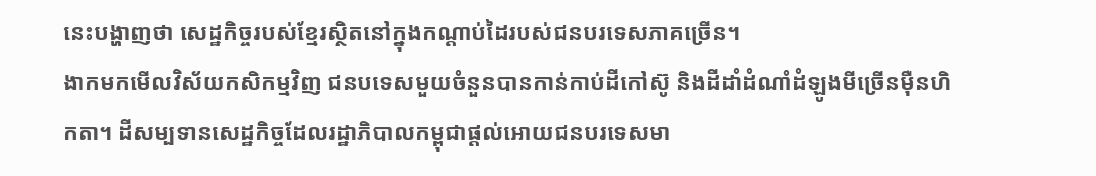នេះបង្ហាញថា សេដ្ឋកិច្ចរបស់ខ្មែរស្ថិតនៅក្នុងកណ្តាប់ដៃរបស់ជនបរទេសភាគច្រើន។
ងាកមកមើលវិស័យកសិកម្មវិញ ជនបទេសមួយចំនួនបានកាន់កាប់ដីកៅស៊ូ និងដីដាំដំណាំដំឡូងមីច្រើនម៉ឺនហិកតា។ ដីសម្បទានសេដ្ឋកិច្ចដែលរដ្ឋាភិបាលកម្ពុជាផ្តល់អោយជនបរទេសមា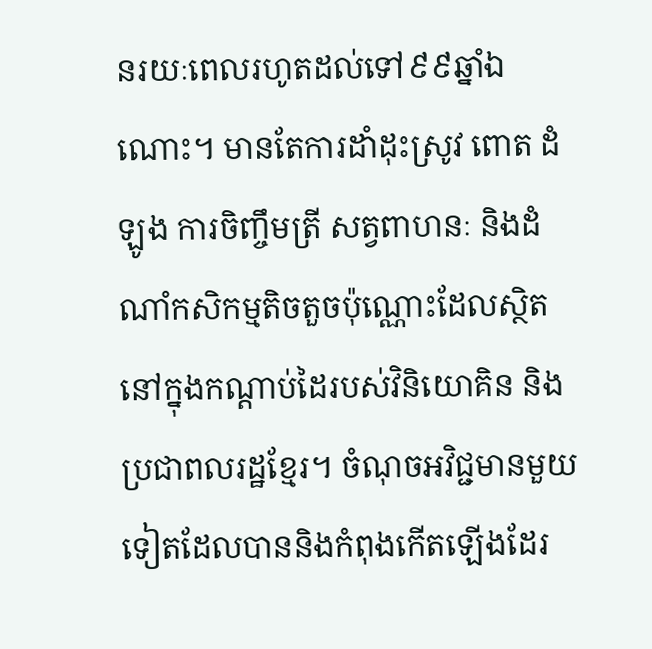នរយៈពេលរហូតដល់ទៅ៩៩ឆ្នាំឯណោះ។ មានតែការដាំដុះស្រូវ ពោត ដំឡូង ការចិញ្ចឹមត្រី សត្វពាហនៈ និងដំណាំកសិកម្មតិចតួចប៉ុណ្ណោះដែលស្ថិតនៅក្នុងកណ្តាប់ដៃរបស់វិនិយោគិន និងប្រជាពលរដ្ឋខ្មែរ។ ចំណុចអវិជ្ជមានមួយទៀតដែលបាននិងកំពុងកើតឡើងដែរ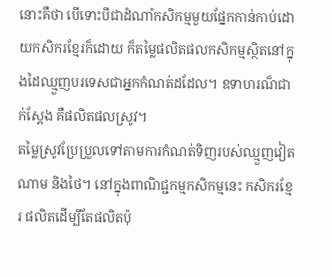នោះគឺថា បើទោះបីជាដំណាំកសិកម្មមួយផ្នែកកាន់កាប់ដោយកសិករខ្មែរក៏ដោយ ក៏តម្លៃផលិតផលកសិកម្មស្ថិតនៅក្នុងដៃឈ្មួញបរទេសជាអ្នកកំណត់ដដែល។ ឧទាហរណ៏ជាក់ស្តែង គឺផលិតផលស្រូវ។
តម្លៃស្រូវប្រែប្រួលទៅតាមការកំណត់ទិញរបស់ឈ្មួញវៀតណាម និងថៃ។ នៅក្នុងពាណិជ្ជកម្មកសិកម្មនេះ កសិករខ្មែរ ផលិតដើម្បីតែផលិតប៉ុ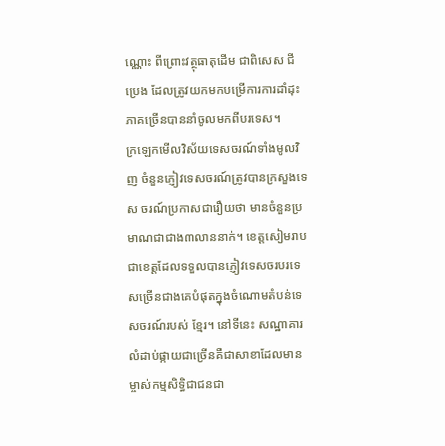ណ្ណោះ ពីព្រោះវត្ថុធាតុដើម ជាពិសេស ជី ប្រេង ដែលត្រូវយកមកបម្រើការការដាំដុះ ភាគច្រើនបាននាំចូលមកពីបរទេស។
ក្រឡេកមើលវិស័យទេសចរណ៍ទាំងមូលវិញ ចំនួនភ្ញៀវទេសចរណ៍ត្រូវបានក្រសួងទេស ចរណ៍ប្រកាសជារឿយថា មានចំនួនប្រមាណជាជាង៣លាននាក់។ ខេត្តសៀមរាបជាខេត្តដែលទទួលបានភ្ញៀវទេសចរបរទេសច្រើនជាងគេបំផុតក្នុងចំណោមតំបន់ទេសចរណ៍របស់ ខ្មែរ។ នៅទីនេះ សណ្ឋាគារលំដាប់ផ្កាយជាច្រើនគឺជាសាខាដែលមានម្ចាស់កម្មសិទ្ធិជាជនជា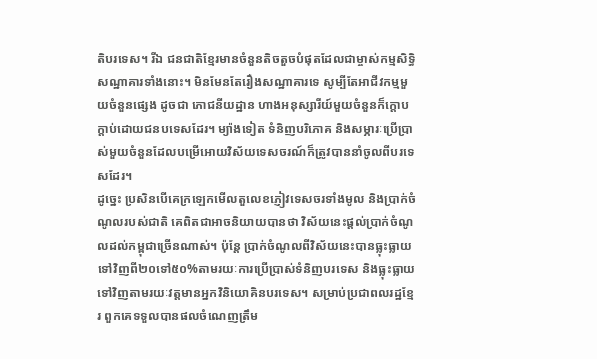តិបរទេស។ រីឯ ជនជាតិខ្មែរមានចំនួនតិចតួចបំផុតដែលជាម្ចាស់កម្មសិទ្ធិសណ្ឋាគារទាំងនោះ។ មិនមែនតែរឿងសណ្ឋាគារទេ សូម្បីតែអាជីវកម្មមួយចំនួនផ្សេង ដូចជា ភោជនីយដ្ឋាន ហាងអនុស្សារីយ៍មួយចំនួនក៏ក្តោបក្តាប់ដោយជនបទេសដែរ។ ម្យ៉ាងទៀត ទំនិញបរិភោគ និងសម្ភារៈប្រើប្រាស់មួយចំនួនដែលបម្រើអោយវិស័យទេសចរណ៍ក៏ត្រូវបាននាំចូលពីបរទេសដែរ។
ដូច្នេះ ប្រសិនបើគេក្រឡេកមើលតួលេខភ្ញៀវទេសចរទាំងមូល និងប្រាក់ចំណូលរបស់ជាតិ គេពិតជាអាចនិយាយបានថា វិស័យនេះផ្តល់ប្រាក់ចំណូលដល់កម្ពុជាច្រើនណាស់។ ប៉ុន្តែ ប្រាក់ចំណូលពីវិស័យនេះបានធ្លុះធ្លាយទៅវិញពី២០ទៅ៥០%តាមរយៈការប្រើប្រាស់ទំនិញបរទេស និងធ្លុះធ្លាយទៅវិញតាមរយៈវត្តមានអ្នកវិនិយោគិនបរទេស។ សម្រាប់ប្រជាពលរដ្ឋខ្មែរ ពួកគេទទួលបានផលចំណេញត្រឹម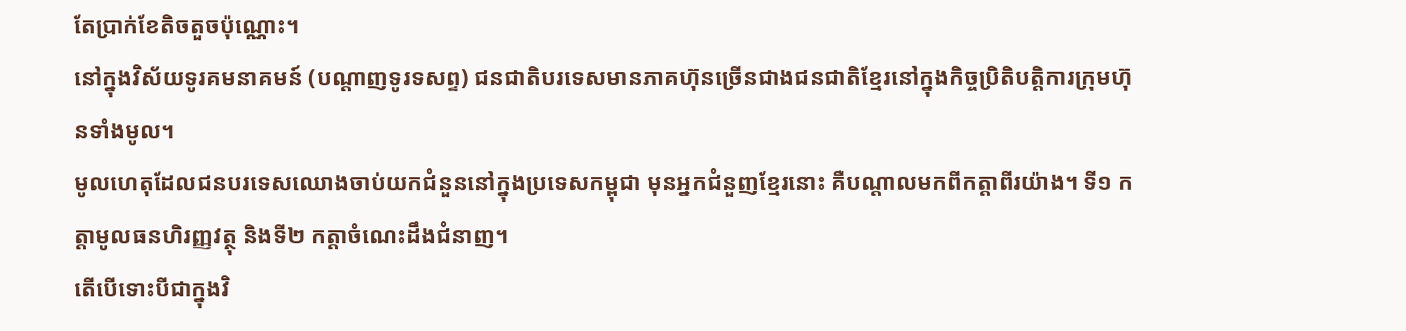តែប្រាក់ខែតិចតួចប៉ុណ្ណោះ។
នៅក្នុងវិស័យទូរគមនាគមន៍ (បណ្តាញទូរទសព្ទ) ជនជាតិបរទេសមានភាគហ៊ុនច្រើនជាងជនជាតិខ្មែរនៅក្នុងកិច្ចប្រិតិបត្តិការក្រុមហ៊ុនទាំងមូល។
មូលហេតុដែលជនបរទេសឈោងចាប់យកជំនួននៅក្នុងប្រទេសកម្ពុជា មុនអ្នកជំនួញខ្មែរនោះ គឺបណ្តាលមកពីកត្តាពីរយ៉ាង។ ទី១ កត្តាមូលធនហិរញ្ញវត្ថុ និងទី២ កត្តាចំណេះដឹងជំនាញ។
តើបើទោះបីជាក្នុងវិ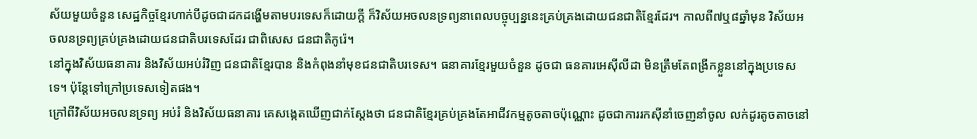ស័យមួយចំនួន សេដ្ឋកិច្ចខ្មែរហាក់បីដូចជាដកដង្ហើមតាមបរទេសក៏ដោយក្តី ក៏វិស័យអចលនទ្រព្យនាពេលបច្ចុប្បន្ននេះគ្រប់គ្រងដោយជនជាតិខ្មែរដែរ។ កាលពី៧ឬ៨ឆ្នាំមុន វិស័យអចលនទ្រព្យគ្រប់គ្រងដោយជនជាតិបរទេសដែរ ជាពិសេស ជនជាតិកូរ៉េ។
នៅក្នុងវិស័យធនាគារ និងវិស័យអប់រំវិញ ជនជាតិខ្មែរបាន និងកំពុងនាំមុខជនជាតិបរទេស។ ធនាគារខ្មែរមួយចំនួន ដូចជា ធនគារអេស៊ីលីដា មិនត្រឹមតែពង្រីកខ្លួននៅក្នុងប្រទេសទេ។ ប៉ុន្តែទៅក្រៅប្រទេសទៀតផង។
ក្រៅពីវិស័យអចលនទ្រព្យ អប់រំ និងវិស័យធនាគារ គេសង្កេតឃើញជាក់ស្តែងថា ជនជាតិខ្មែរគ្រប់គ្រងតែអាជីវកម្មតូចតាចប៉ុណ្ណោះ ដូចជាការរកស៊ីនាំចេញនាំចូល លក់ដូរតូចតាចនៅ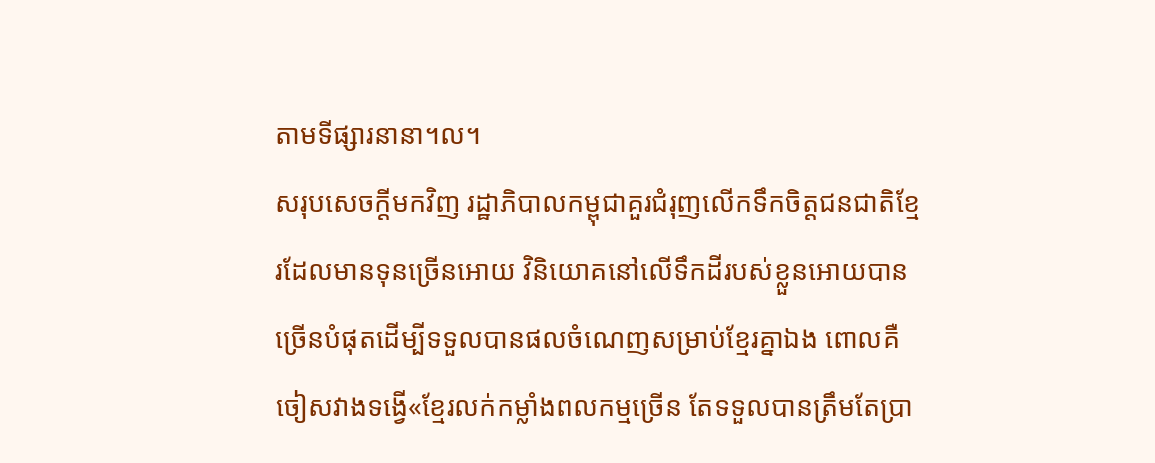តាមទីផ្សារនានា។ល។
សរុបសេចក្តីមកវិញ រដ្ឋាភិបាលកម្ពុជាគួរជំរុញលើកទឹកចិត្តជនជាតិខ្មែរដែលមានទុនច្រើនអោយ វិនិយោគនៅលើទឹកដីរបស់ខ្លួនអោយបានច្រើនបំផុតដើម្បីទទួលបានផលចំណេញសម្រាប់ខ្មែរគ្នាឯង ពោលគឺចៀសវាងទង្វើ«ខ្មែរលក់កម្លាំងពលកម្មច្រើន តែទទួលបានត្រឹមតែប្រា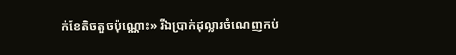ក់ខែតិចតួចប៉ុណ្ណោះ» រីឯប្រាក់ដុល្លារចំណេញកប់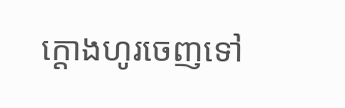ក្តោងហូរចេញទៅ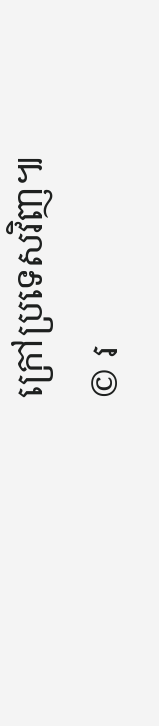ក្រៅប្រទេសវិញ៕
© រ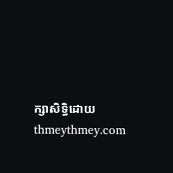ក្សាសិទ្ធិដោយ thmeythmey.com